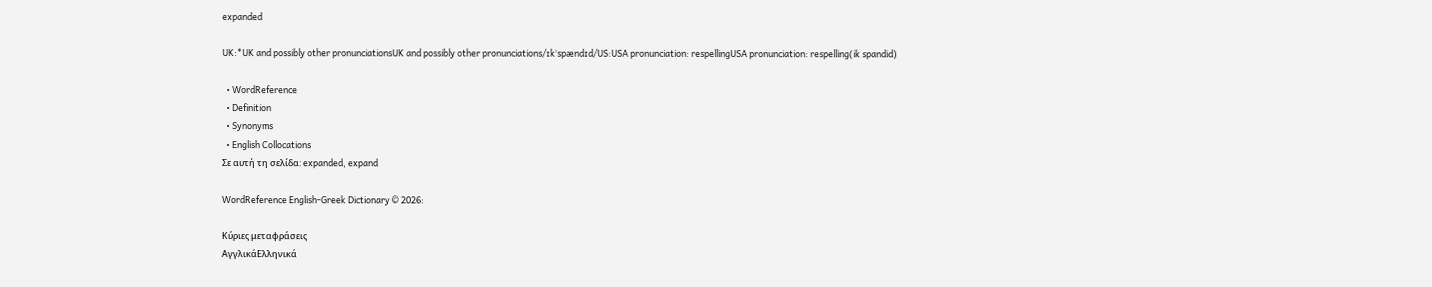expanded

UK:*UK and possibly other pronunciationsUK and possibly other pronunciations/ɪkˈspændɪd/US:USA pronunciation: respellingUSA pronunciation: respelling(ik spandid)

  • WordReference
  • Definition
  • Synonyms
  • English Collocations
Σε αυτή τη σελίδα: expanded, expand

WordReference English-Greek Dictionary © 2026:

Κύριες μεταφράσεις
ΑγγλικάΕλληνικά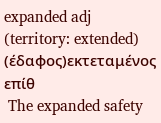expanded adj (territory: extended) (έδαφος)εκτεταμένος επίθ
 The expanded safety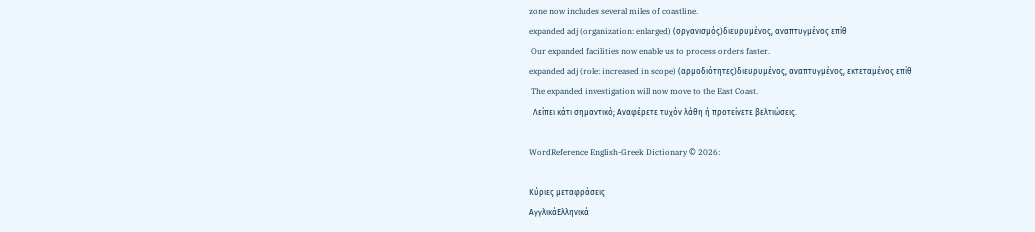zone now includes several miles of coastline.
expanded adj (organization: enlarged) (οργανισμός)διευρυμένος, αναπτυγμένος επίθ
 Our expanded facilities now enable us to process orders faster.
expanded adj (role: increased in scope) (αρμοδιότητες)διευρυμένος, αναπτυγμένος, εκτεταμένος επίθ
 The expanded investigation will now move to the East Coast.
  Λείπει κάτι σημαντικό; Αναφέρετε τυχόν λάθη ή προτείνετε βελτιώσεις.

WordReference English-Greek Dictionary © 2026:

Κύριες μεταφράσεις
ΑγγλικάΕλληνικά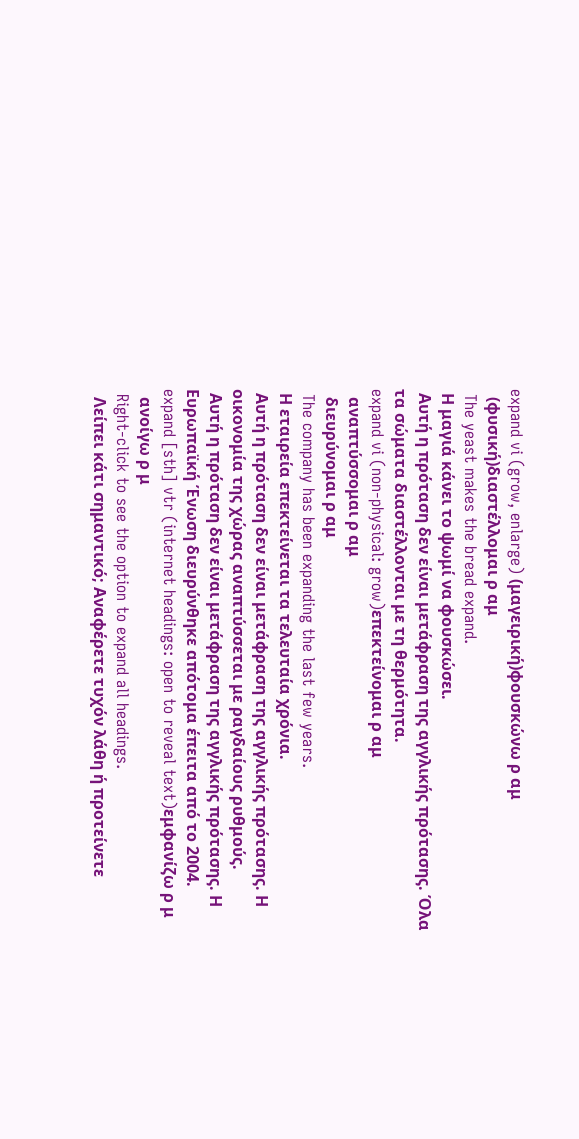expand vi (grow, enlarge) (μαγειρική)φουσκώνω ρ αμ
  (φυσική)διαστέλλομαι ρ αμ
 The yeast makes the bread expand.
 Η μαγιά κάνει το ψωμί να φουσκώσει.
 Αυτή η πρόταση δεν είναι μετάφραση της αγγλικής πρότασης. Όλα τα σώματα διαστέλλονται με τη θερμότητα.
expand vi (non-physical: grow)επεκτείνομαι ρ αμ
  αναπτύσσομαι ρ αμ
  διευρύνομαι ρ αμ
 The company has been expanding the last few years.
 Η εταιρεία επεκτείνεται τα τελευταία χρόνια.
 Αυτή η πρόταση δεν είναι μετάφραση της αγγλικής πρότασης. Η οικονομία της χώρας αναπτύσσεται με ραγδαίους ρυθμούς.
 Αυτή η πρόταση δεν είναι μετάφραση της αγγλικής πρότασης. Η Ευρωπαϊκή Ένωση διευρύνθηκε απότομα έπειτα από το 2004.
expand [sth] vtr (internet headings: open to reveal text)εμφανίζω ρ μ
  ανοίγω ρ μ
 Right-click to see the option to expand all headings.
  Λείπει κάτι σημαντικό; Αναφέρετε τυχόν λάθη ή προτείνετε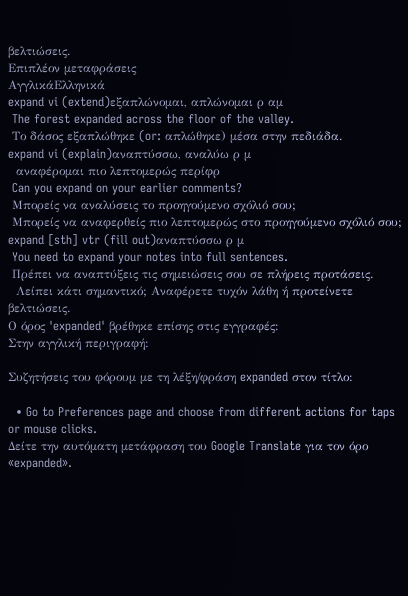βελτιώσεις.
Επιπλέον μεταφράσεις
ΑγγλικάΕλληνικά
expand vi (extend)εξαπλώνομαι, απλώνομαι ρ αμ
 The forest expanded across the floor of the valley.
 Το δάσος εξαπλώθηκε (or: απλώθηκε) μέσα στην πεδιάδα.
expand vi (explain)αναπτύσσω, αναλύω ρ μ
  αναφέρομαι πιο λεπτομερώς περίφρ
 Can you expand on your earlier comments?
 Μπορείς να αναλύσεις το προηγούμενο σχόλιό σου;
 Μπορείς να αναφερθείς πιο λεπτομερώς στο προηγούμενο σχόλιό σου;
expand [sth] vtr (fill out)αναπτύσσω ρ μ
 You need to expand your notes into full sentences.
 Πρέπει να αναπτύξεις τις σημειώσεις σου σε πλήρεις προτάσεις.
  Λείπει κάτι σημαντικό; Αναφέρετε τυχόν λάθη ή προτείνετε βελτιώσεις.
Ο όρος 'expanded' βρέθηκε επίσης στις εγγραφές:
Στην αγγλική περιγραφή:

Συζητήσεις του φόρουμ με τη λέξη/φράση expanded στον τίτλο:

  • Go to Preferences page and choose from different actions for taps or mouse clicks.
Δείτε την αυτόματη μετάφραση του Google Translate για τον όρο «expanded».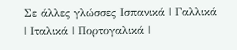Σε άλλες γλώσσες Ισπανικά | Γαλλικά | Ιταλικά | Πορτογαλικά |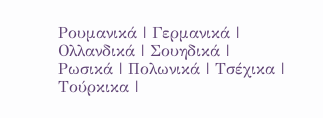Ρουμανικά | Γερμανικά | Ολλανδικά | Σουηδικά | Ρωσικά | Πολωνικά | Τσέχικα | Τούρκικα |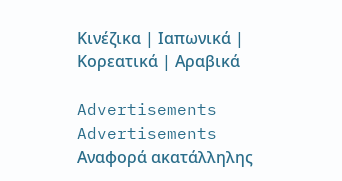Κινέζικα | Ιαπωνικά | Κορεατικά | Αραβικά

Advertisements
Advertisements
Αναφορά ακατάλληλης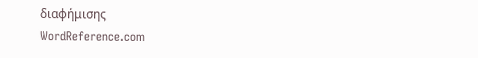διαφήμισης
WordReference.com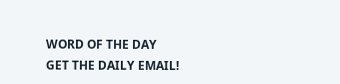WORD OF THE DAY
GET THE DAILY EMAIL!